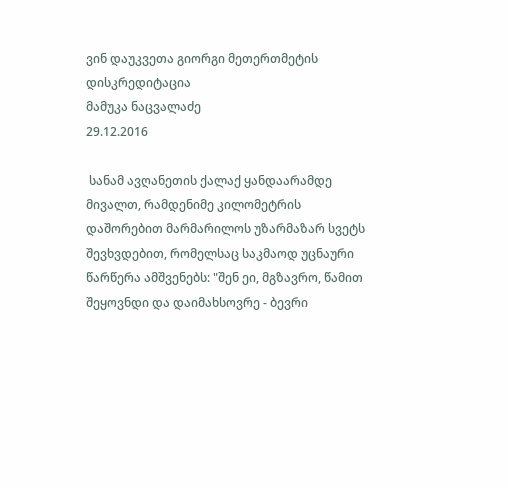ვინ დაუკვეთა გიორგი მეთერთმეტის დისკრედიტაცია
მამუკა ნაცვალაძე
29.12.2016

 სანამ ავღანეთის ქალაქ ყანდაარამდე მივალთ, რამდენიმე კილომეტრის დაშორებით მარმარილოს უზარმაზარ სვეტს შევხვდებით, რომელსაც საკმაოდ უცნაური წარწერა ამშვენებს: "შენ ეი, მგზავრო, წამით შეყოვნდი და დაიმახსოვრე - ბევრი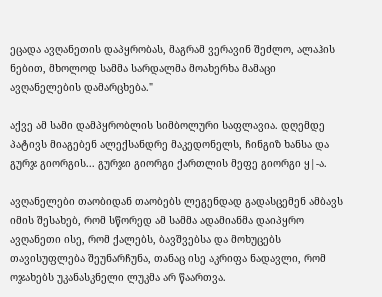ეცადა ავღანეთის დაპყრობას, მაგრამ ვერავინ შეძლო, ალაჰის ნებით, მხოლოდ სამმა სარდალმა მოახერხა მამაცი ავღანელების დამარცხება."

აქვე ამ სამი დამპყრობლის სიმბოლური საფლავია. დღემდე პატივს მიაგებენ ალექსანდრე მაკედონელს, ჩინგიზ ხანსა და გურჯ გიორგის... გურჯი გიორგი ქართლის მეფე გიორგი ყ|-ა.

ავღანელები თაობიდან თაობებს ლეგენდად გადასცემენ ამბავს იმის შესახებ, რომ სწორედ ამ სამმა ადამიანმა დაიპყრო ავღანეთი ისე, რომ ქალებს, ბავშვებსა და მოხუცებს თავისუფლება შეუნარჩუნა, თანაც ისე აკრიფა ნადავლი, რომ ოჯახებს უკანასკნელი ლუკმა არ წაართვა.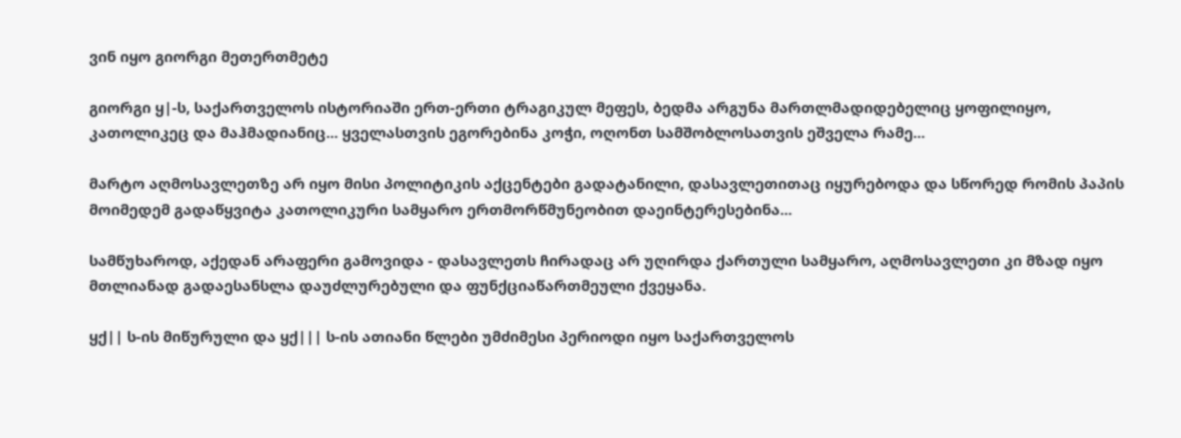ვინ იყო გიორგი მეთერთმეტე

გიორგი ყ|-ს, საქართველოს ისტორიაში ერთ-ერთი ტრაგიკულ მეფეს, ბედმა არგუნა მართლმადიდებელიც ყოფილიყო, კათოლიკეც და მაჰმადიანიც... ყველასთვის ეგორებინა კოჭი, ოღონთ სამშობლოსათვის ეშველა რამე...

მარტო აღმოსავლეთზე არ იყო მისი პოლიტიკის აქცენტები გადატანილი, დასავლეთითაც იყურებოდა და სწორედ რომის პაპის მოიმედემ გადაწყვიტა კათოლიკური სამყარო ერთმორწმუნეობით დაეინტერესებინა...

სამწუხაროდ, აქედან არაფერი გამოვიდა - დასავლეთს ჩირადაც არ უღირდა ქართული სამყარო, აღმოსავლეთი კი მზად იყო მთლიანად გადაესანსლა დაუძლურებული და ფუნქციაწართმეული ქვეყანა.

ყქ|| ს-ის მიწურული და ყქ||| ს-ის ათიანი წლები უმძიმესი პერიოდი იყო საქართველოს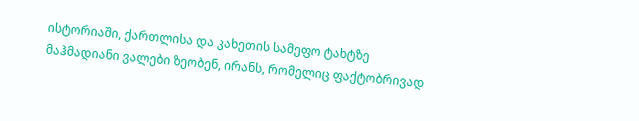ისტორიაში, ქართლისა და კახეთის სამეფო ტახტზე მაჰმადიანი ვალები ზეობენ, ირანს, რომელიც ფაქტობრივად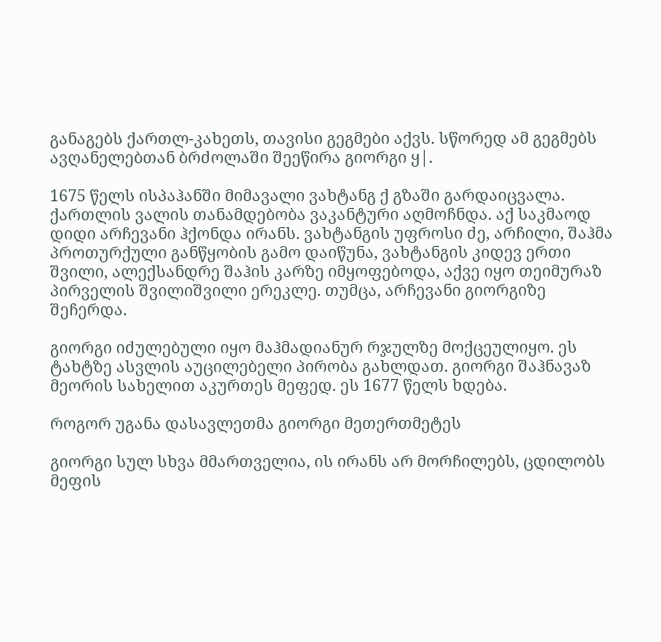განაგებს ქართლ-კახეთს, თავისი გეგმები აქვს. სწორედ ამ გეგმებს ავღანელებთან ბრძოლაში შეეწირა გიორგი ყ|.

1675 წელს ისპაჰანში მიმავალი ვახტანგ ქ გზაში გარდაიცვალა. ქართლის ვალის თანამდებობა ვაკანტური აღმოჩნდა. აქ საკმაოდ დიდი არჩევანი ჰქონდა ირანს. ვახტანგის უფროსი ძე, არჩილი, შაჰმა პროთურქული განწყობის გამო დაიწუნა, ვახტანგის კიდევ ერთი შვილი, ალექსანდრე შაჰის კარზე იმყოფებოდა, აქვე იყო თეიმურაზ პირველის შვილიშვილი ერეკლე. თუმცა, არჩევანი გიორგიზე შეჩერდა.

გიორგი იძულებული იყო მაჰმადიანურ რჯულზე მოქცეულიყო. ეს ტახტზე ასვლის აუცილებელი პირობა გახლდათ. გიორგი შაჰნავაზ მეორის სახელით აკურთეს მეფედ. ეს 1677 წელს ხდება.

როგორ უგანა დასავლეთმა გიორგი მეთერთმეტეს

გიორგი სულ სხვა მმართველია, ის ირანს არ მორჩილებს, ცდილობს მეფის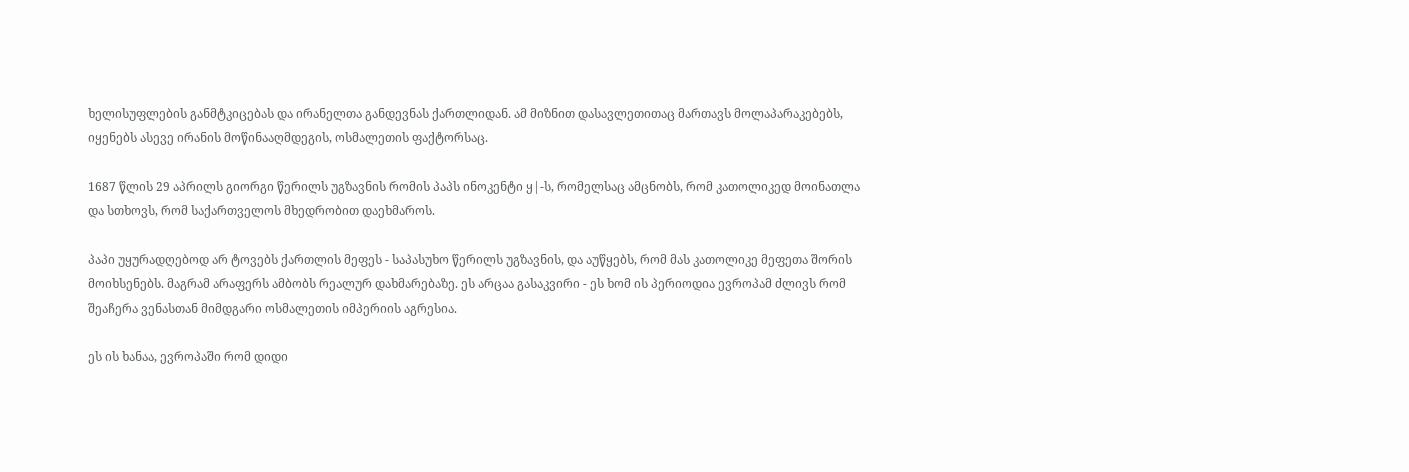ხელისუფლების განმტკიცებას და ირანელთა განდევნას ქართლიდან. ამ მიზნით დასავლეთითაც მართავს მოლაპარაკებებს, იყენებს ასევე ირანის მოწინააღმდეგის, ოსმალეთის ფაქტორსაც.

1687 წლის 29 აპრილს გიორგი წერილს უგზავნის რომის პაპს ინოკენტი ყ|-ს, რომელსაც ამცნობს, რომ კათოლიკედ მოინათლა და სთხოვს, რომ საქართველოს მხედრობით დაეხმაროს.

პაპი უყურადღებოდ არ ტოვებს ქართლის მეფეს - საპასუხო წერილს უგზავნის, და აუწყებს, რომ მას კათოლიკე მეფეთა შორის მოიხსენებს. მაგრამ არაფერს ამბობს რეალურ დახმარებაზე. ეს არცაა გასაკვირი - ეს ხომ ის პერიოდია ევროპამ ძლივს რომ შეაჩერა ვენასთან მიმდგარი ოსმალეთის იმპერიის აგრესია.

ეს ის ხანაა, ევროპაში რომ დიდი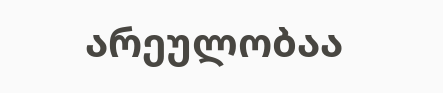არეულობაა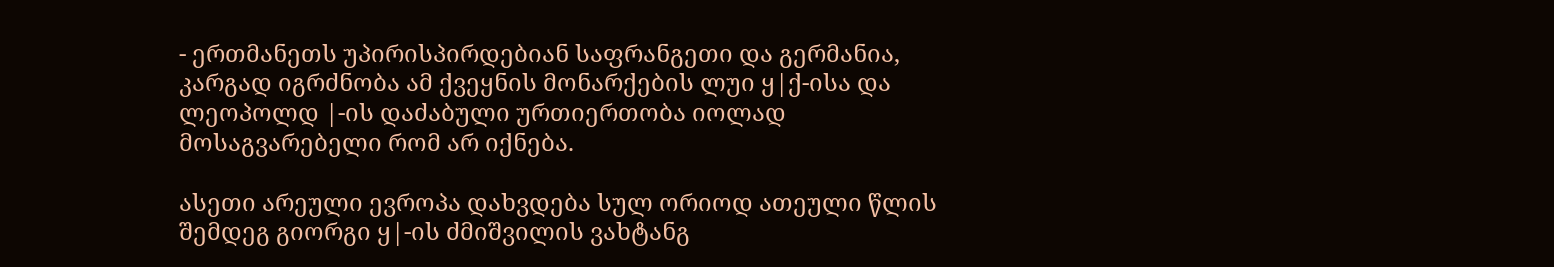- ერთმანეთს უპირისპირდებიან საფრანგეთი და გერმანია, კარგად იგრძნობა ამ ქვეყნის მონარქების ლუი ყ|ქ-ისა და ლეოპოლდ |-ის დაძაბული ურთიერთობა იოლად მოსაგვარებელი რომ არ იქნება.

ასეთი არეული ევროპა დახვდება სულ ორიოდ ათეული წლის შემდეგ გიორგი ყ|-ის ძმიშვილის ვახტანგ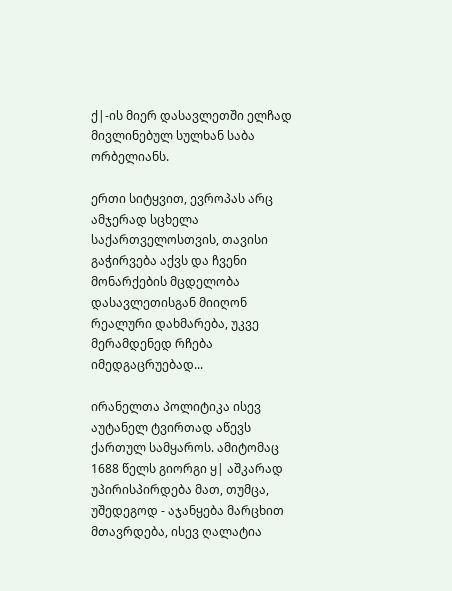ქ|-ის მიერ დასავლეთში ელჩად მივლინებულ სულხან საბა ორბელიანს.

ერთი სიტყვით, ევროპას არც ამჯერად სცხელა საქართველოსთვის, თავისი გაჭირვება აქვს და ჩვენი მონარქების მცდელობა დასავლეთისგან მიიღონ რეალური დახმარება, უკვე მერამდენედ რჩება იმედგაცრუებად...

ირანელთა პოლიტიკა ისევ აუტანელ ტვირთად აწევს ქართულ სამყაროს. ამიტომაც 1688 წელს გიორგი ყ| აშკარად უპირისპირდება მათ, თუმცა, უშედეგოდ - აჯანყება მარცხით მთავრდება, ისევ ღალატია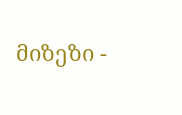მიზეზი -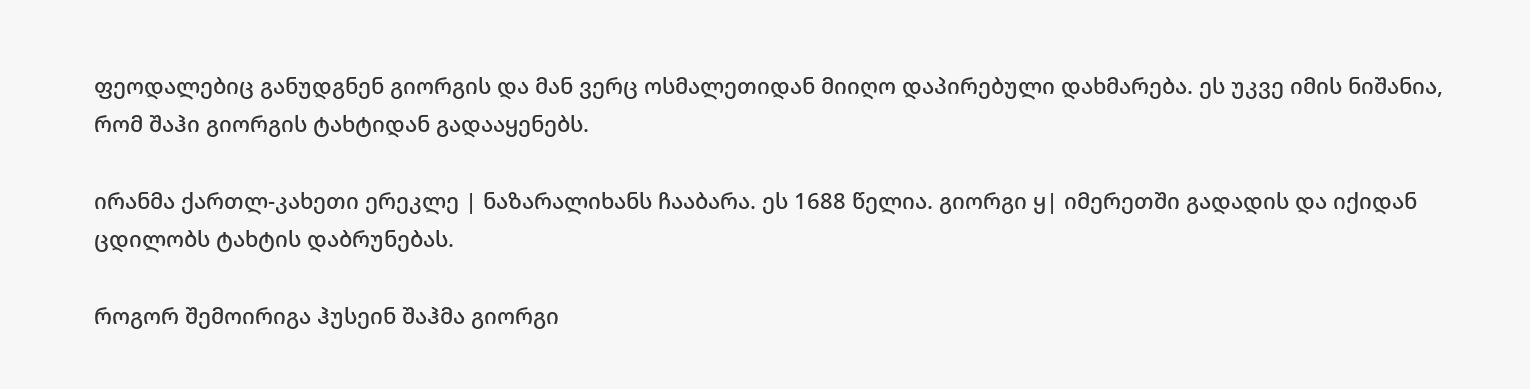ფეოდალებიც განუდგნენ გიორგის და მან ვერც ოსმალეთიდან მიიღო დაპირებული დახმარება. ეს უკვე იმის ნიშანია, რომ შაჰი გიორგის ტახტიდან გადააყენებს.

ირანმა ქართლ-კახეთი ერეკლე | ნაზარალიხანს ჩააბარა. ეს 1688 წელია. გიორგი ყ| იმერეთში გადადის და იქიდან ცდილობს ტახტის დაბრუნებას.

როგორ შემოირიგა ჰუსეინ შაჰმა გიორგი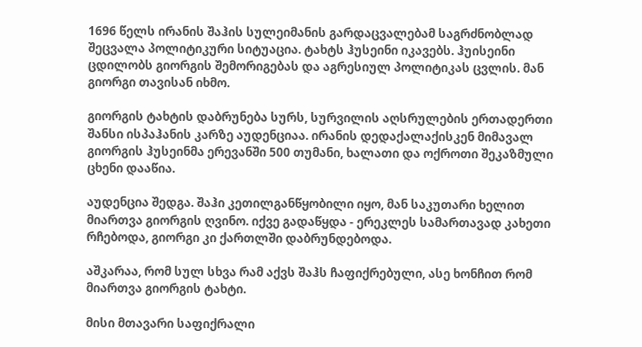1696 წელს ირანის შაჰის სულეიმანის გარდაცვალებამ საგრძნობლად შეცვალა პოლიტიკური სიტუაცია. ტახტს ჰუსეინი იკავებს. ჰუისეინი ცდილობს გიორგის შემორიგებას და აგრესიულ პოლიტიკას ცვლის. მან გიორგი თავისან იხმო.

გიორგის ტახტის დაბრუნება სურს, სურვილის აღსრულების ერთადერთი შანსი ისპაჰანის კარზე აუდენციაა. ირანის დედაქალაქისკენ მიმავალ გიორგის ჰუსეინმა ერევანში 500 თუმანი, ხალათი და ოქროთი შეკაზმული ცხენი დააწია.

აუდენცია შედგა. შაჰი კეთილგანწყობილი იყო, მან საკუთარი ხელით მიართვა გიორგის ღვინო. იქვე გადაწყდა - ერეკლეს სამართავად კახეთი რჩებოდა, გიორგი კი ქართლში დაბრუნდებოდა.

აშკარაა, რომ სულ სხვა რამ აქვს შაჰს ჩაფიქრებული, ასე ხონჩით რომ მიართვა გიორგის ტახტი.

მისი მთავარი საფიქრალი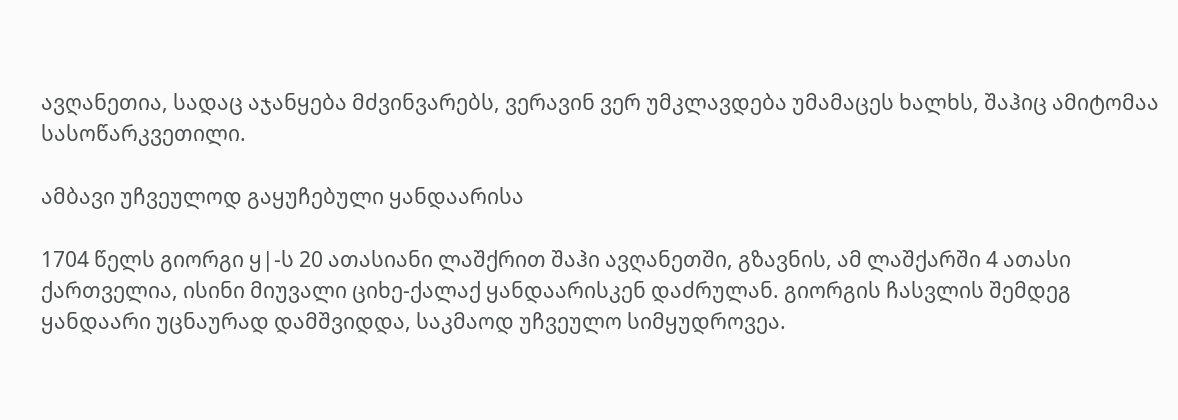ავღანეთია, სადაც აჯანყება მძვინვარებს, ვერავინ ვერ უმკლავდება უმამაცეს ხალხს, შაჰიც ამიტომაა სასოწარკვეთილი.

ამბავი უჩვეულოდ გაყუჩებული ყანდაარისა

1704 წელს გიორგი ყ|-ს 20 ათასიანი ლაშქრით შაჰი ავღანეთში, გზავნის, ამ ლაშქარში 4 ათასი ქართველია, ისინი მიუვალი ციხე-ქალაქ ყანდაარისკენ დაძრულან. გიორგის ჩასვლის შემდეგ ყანდაარი უცნაურად დამშვიდდა, საკმაოდ უჩვეულო სიმყუდროვეა.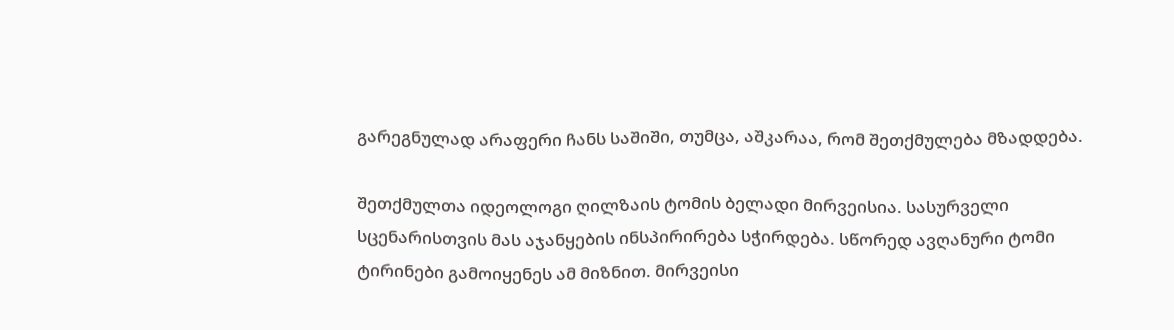გარეგნულად არაფერი ჩანს საშიში, თუმცა, აშკარაა, რომ შეთქმულება მზადდება.

შეთქმულთა იდეოლოგი ღილზაის ტომის ბელადი მირვეისია. სასურველი სცენარისთვის მას აჯანყების ინსპირირება სჭირდება. სწორედ ავღანური ტომი ტირინები გამოიყენეს ამ მიზნით. მირვეისი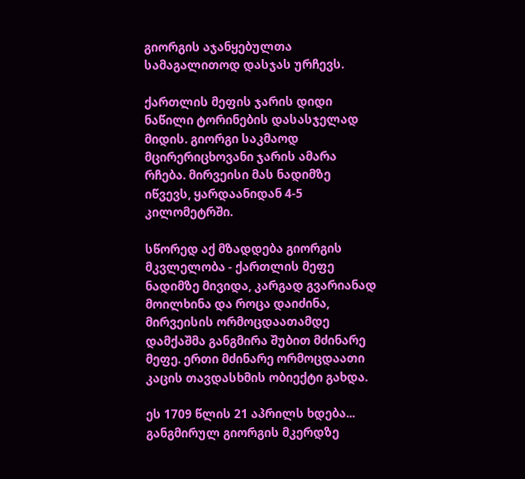გიორგის აჯანყებულთა სამაგალითოდ დასჯას ურჩევს.

ქართლის მეფის ჯარის დიდი ნაწილი ტორინების დასასჯელად მიდის. გიორგი საკმაოდ მცირერიცხოვანი ჯარის ამარა რჩება. მირვეისი მას ნადიმზე იწვევს, ყარდაანიდან 4-5 კილომეტრში.

სწორედ აქ მზადდება გიორგის მკვლელობა - ქართლის მეფე ნადიმზე მივიდა, კარგად გვარიანად მოილხინა და როცა დაიძინა, მირვეისის ორმოცდაათამდე დამქაშმა განგმირა შუბით მძინარე მეფე. ერთი მძინარე ორმოცდაათი კაცის თავდასხმის ობიექტი გახდა.

ეს 1709 წლის 21 აპრილს ხდება... განგმირულ გიორგის მკერდზე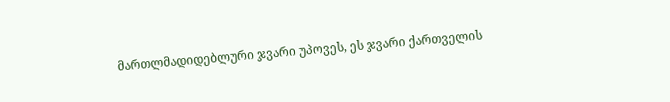მართლმადიდებლური ჯვარი უპოვეს, ეს ჯვარი ქართველის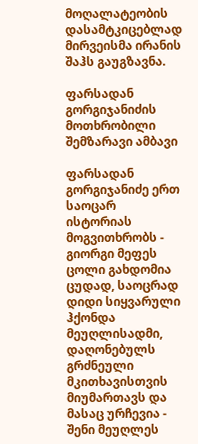მოღალატეობის დასამტკიცებლად მირვეისმა ირანის შაჰს გაუგზავნა.

ფარსადან გორგიჯანიძის მოთხრობილი შემზარავი ამბავი

ფარსადან გორგიჯანიძე ერთ საოცარ ისტორიას მოგვითხრობს - გიორგი მეფეს ცოლი გახდომია ცუდად, საოცრად დიდი სიყვარული ჰქონდა მეუღლისადმი, დაღონებულს გრძნეული მკითხავისთვის მიუმართავს და მასაც ურჩევია - შენი მეუღლეს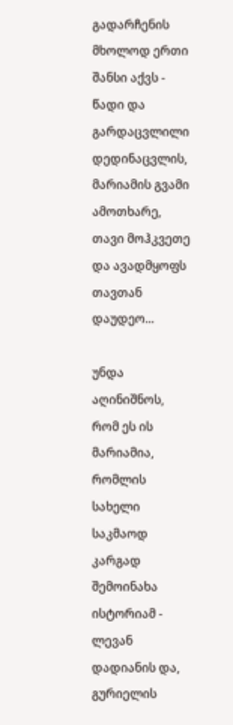გადარჩენის მხოლოდ ერთი შანსი აქვს - წადი და გარდაცვლილი დედინაცვლის, მარიამის გვამი ამოთხარე, თავი მოჰკვეთე და ავადმყოფს თავთან დაუდეო...

უნდა აღინიშნოს, რომ ეს ის მარიამია, რომლის სახელი საკმაოდ კარგად შემოინახა ისტორიამ - ლევან დადიანის და, გურიელის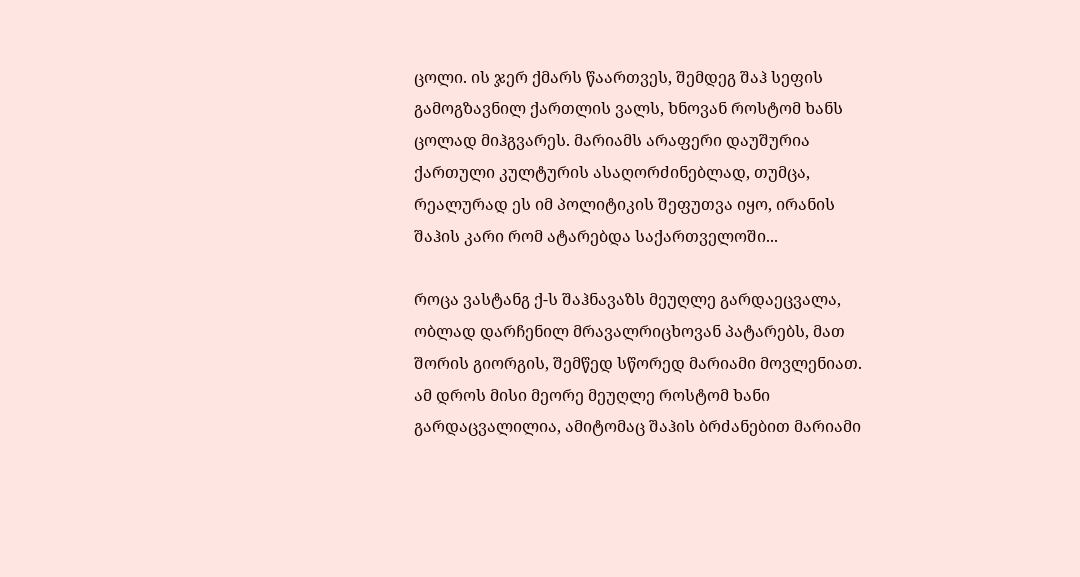ცოლი. ის ჯერ ქმარს წაართვეს, შემდეგ შაჰ სეფის გამოგზავნილ ქართლის ვალს, ხნოვან როსტომ ხანს ცოლად მიჰგვარეს. მარიამს არაფერი დაუშურია ქართული კულტურის ასაღორძინებლად, თუმცა, რეალურად ეს იმ პოლიტიკის შეფუთვა იყო, ირანის შაჰის კარი რომ ატარებდა საქართველოში...

როცა ვასტანგ ქ-ს შაჰნავაზს მეუღლე გარდაეცვალა, ობლად დარჩენილ მრავალრიცხოვან პატარებს, მათ შორის გიორგის, შემწედ სწორედ მარიამი მოვლენიათ. ამ დროს მისი მეორე მეუღლე როსტომ ხანი გარდაცვალილია, ამიტომაც შაჰის ბრძანებით მარიამი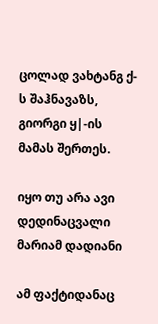ცოლად ვახტანგ ქ-ს შაჰნავაზს, გიორგი ყ|-ის მამას შერთეს.

იყო თუ არა ავი დედინაცვალი მარიამ დადიანი

ამ ფაქტიდანაც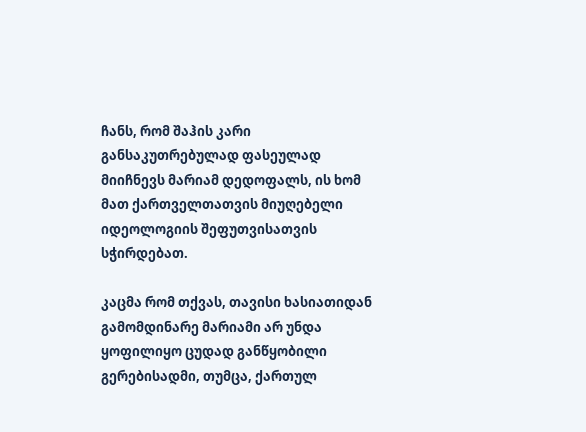ჩანს, რომ შაჰის კარი განსაკუთრებულად ფასეულად მიიჩნევს მარიამ დედოფალს, ის ხომ მათ ქართველთათვის მიუღებელი იდეოლოგიის შეფუთვისათვის სჭირდებათ.

კაცმა რომ თქვას, თავისი ხასიათიდან გამომდინარე მარიამი არ უნდა ყოფილიყო ცუდად განწყობილი გერებისადმი, თუმცა, ქართულ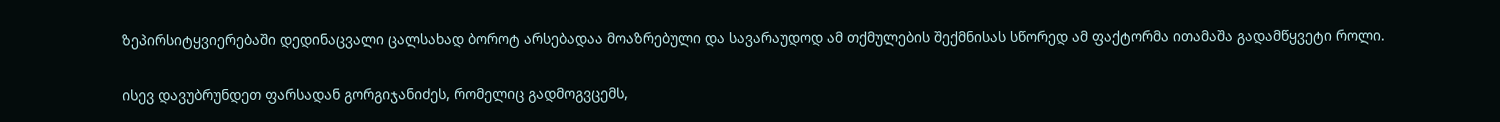ზეპირსიტყვიერებაში დედინაცვალი ცალსახად ბოროტ არსებადაა მოაზრებული და სავარაუდოდ ამ თქმულების შექმნისას სწორედ ამ ფაქტორმა ითამაშა გადამწყვეტი როლი.

ისევ დავუბრუნდეთ ფარსადან გორგიჯანიძეს, რომელიც გადმოგვცემს,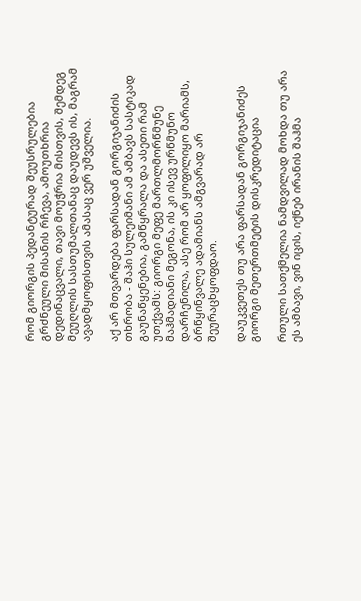რომ გიორგის პედანტურად შეუსრულებია გრძნეული მისანის რჩევა, ამოუთხრია დედინაცვალი, თავი მოუჭრია მისთვის, შემდეგ მეუღლის სასთუმალთანაც დაუდევს ის, მაგრამ ავადმყოფისთვის ამასაც ვერ უშველია.

აქ არ მთვარდება ფარსადან გორგიჯანიძის თხრობა - შაჰი სულეიმანი ამ ამბავს სასტიკად გაუნაწყენებია, გამწყრალა და ასეთი რამ უთქვამს: გიორგი მეფე მართლმორწმუნე მაჰმადიანი მეგონა, ის კი ისევ ურწმუნო დარჩენილა, ასე რომ არ ყოფილიყო მარიამს, ბრწყინვალე ადამიანს ამგვარად არ შეურაცხყოფდაო.

დაუკვეთეს თუ არა ფარსადან გორგიჯანიძეს გიორგი მეთერთმეტის დისკრედიტაცია

რთული სათქმელია ნამდვილად მოხდა თუ არა ეს ამბავი, ვინ იცის, იქნებ ირანის შაჰმა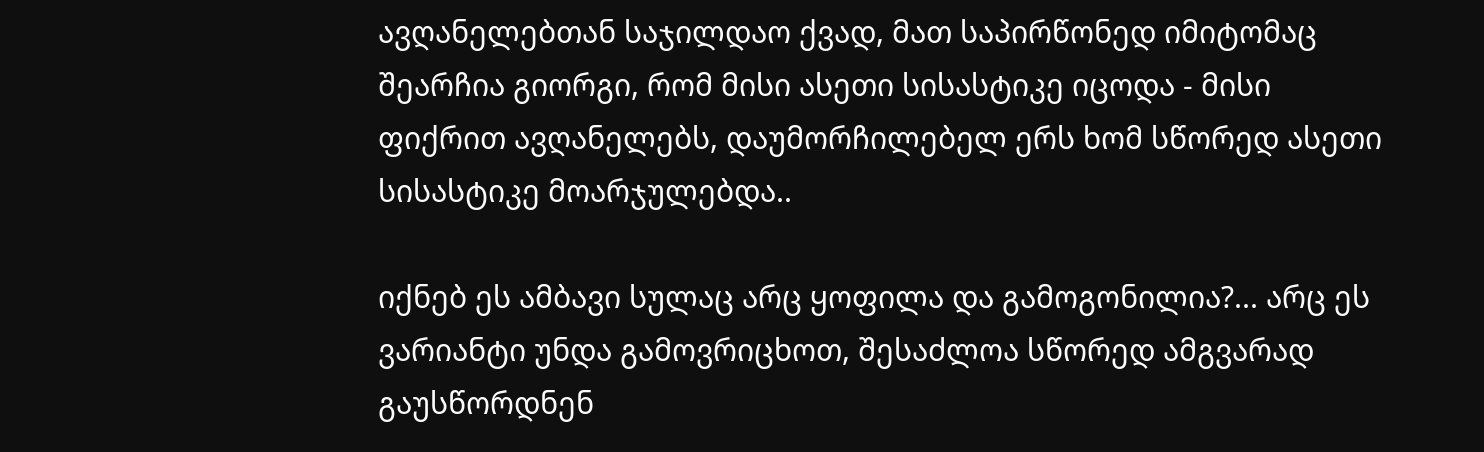ავღანელებთან საჯილდაო ქვად, მათ საპირწონედ იმიტომაც შეარჩია გიორგი, რომ მისი ასეთი სისასტიკე იცოდა - მისი ფიქრით ავღანელებს, დაუმორჩილებელ ერს ხომ სწორედ ასეთი სისასტიკე მოარჯულებდა..

იქნებ ეს ამბავი სულაც არც ყოფილა და გამოგონილია?... არც ეს ვარიანტი უნდა გამოვრიცხოთ, შესაძლოა სწორედ ამგვარად გაუსწორდნენ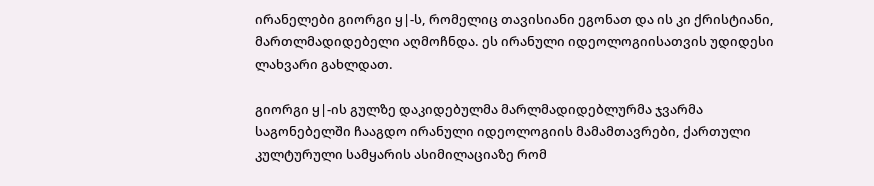ირანელები გიორგი ყ|-ს, რომელიც თავისიანი ეგონათ და ის კი ქრისტიანი, მართლმადიდებელი აღმოჩნდა. ეს ირანული იდეოლოგიისათვის უდიდესი ლახვარი გახლდათ.

გიორგი ყ|-ის გულზე დაკიდებულმა მარლმადიდებლურმა ჯვარმა საგონებელში ჩააგდო ირანული იდეოლოგიის მამამთავრები, ქართული კულტურული სამყარის ასიმილაციაზე რომ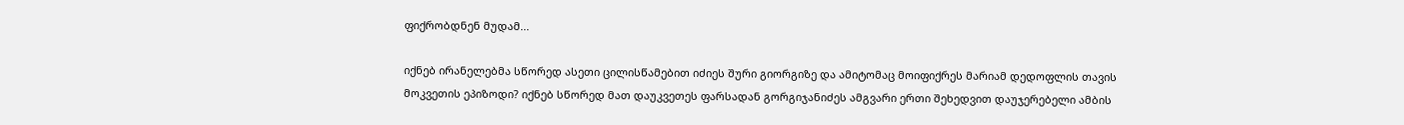ფიქრობდნენ მუდამ...

იქნებ ირანელებმა სწორედ ასეთი ცილისწამებით იძიეს შური გიორგიზე და ამიტომაც მოიფიქრეს მარიამ დედოფლის თავის მოკვეთის ეპიზოდი? იქნებ სწორედ მათ დაუკვეთეს ფარსადან გორგიჯანიძეს ამგვარი ერთი შეხედვით დაუჯერებელი ამბის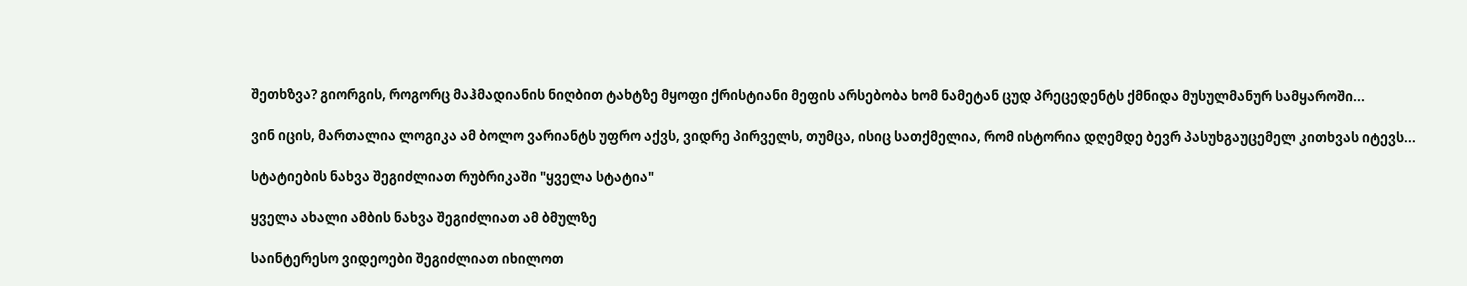შეთხზვა? გიორგის, როგორც მაჰმადიანის ნიღბით ტახტზე მყოფი ქრისტიანი მეფის არსებობა ხომ ნამეტან ცუდ პრეცედენტს ქმნიდა მუსულმანურ სამყაროში...

ვინ იცის, მართალია ლოგიკა ამ ბოლო ვარიანტს უფრო აქვს, ვიდრე პირველს, თუმცა, ისიც სათქმელია, რომ ისტორია დღემდე ბევრ პასუხგაუცემელ კითხვას იტევს...

სტატიების ნახვა შეგიძლიათ რუბრიკაში "ყველა სტატია"

ყველა ახალი ამბის ნახვა შეგიძლიათ ამ ბმულზე

საინტერესო ვიდეოები შეგიძლიათ იხილოთ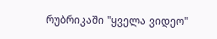რუბრიკაში "ყველა ვიდეო"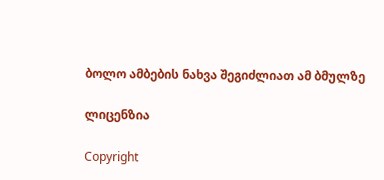ბოლო ამბების ნახვა შეგიძლიათ ამ ბმულზე

ლიცენზია

Copyright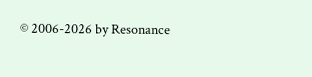© 2006-2026 by Resonance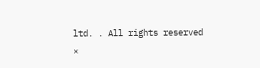ltd. . All rights reserved
×